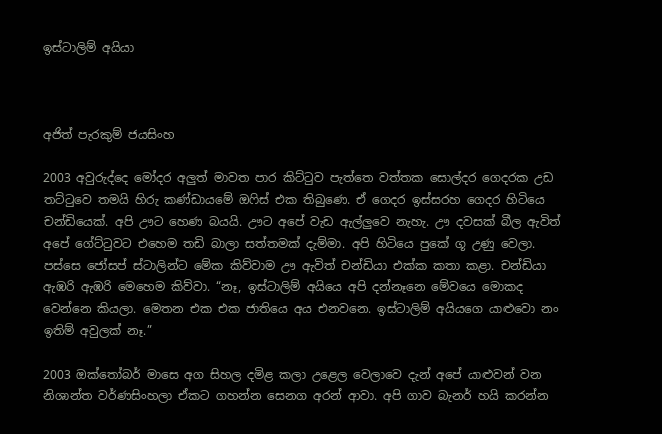ඉස්ටාලිම් අයියා



අජිත් පැරකුම් ජයසිංහ

2003 අවුරුද්දෙ මෝදර අලුත් මාවත පාර කිට්ටුව පැත්තෙ වත්තක සොල්දර ගෙදරක උඩ තට්ටුවෙ තමයි හිරු කණ්ඩායමේ ඔෆිස් එක තිබුණෙ. ඒ ගෙදර ඉස්සරහ ගෙදර හිටියෙ චන්ඩියෙක්. අපි ඌට හෙණ බයයි. ඌට අපේ වැඩ ඇල්ලුවෙ නැහැ. ඌ දවසක් බීල ඇවිත් අපේ ගේට්ටුවට එහෙම තඩි බාලා සත්තමක් දැම්මා. අපි හිටියෙ පුකේ ගූ උණු වෙලා. පස්සෙ ජෝසප් ස්ටාලින්ට මේක කිව්වාම ඌ ඇවිත් චන්ඩියා එක්ක කතා කළා. චන්ඩියා ඇඹරි ඇඹරි මෙහෙම කිව්වා. “නෑ, ඉස්ටාලිම් අයියෙ අපි දන්නෑනෙ මේවයෙ මොකද වෙන්නෙ කියලා. මෙතන එක එක ජාතියෙ අය එනවනෙ. ඉස්ටාලිම් අයියගෙ යාළුවො නං ඉතිම් අවුලක් නෑ.”

2003 ඔක්තෝබර් මාසෙ අග සිහල දමිළ කලා උළෙල වෙලාවෙ දැන් අපේ යාළුවන් වන නිශාන්ත වර්ණසිංහලා ඒකට ගහන්න සෙනග අරන් ආවා. අපි ගාව බැනර් හයි කරන්න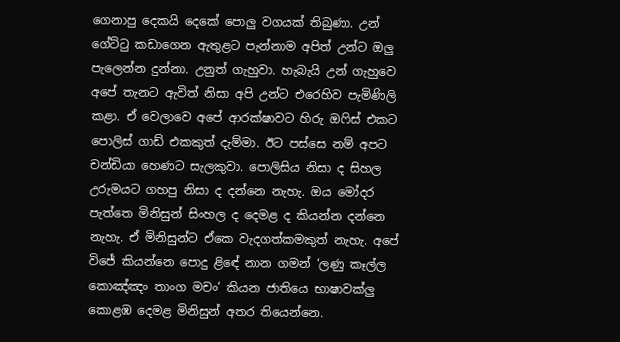ගෙනාපු දෙකයි දෙකේ පොලු වගයක් තිබුණා. උන් ගේට්ටු කඩාගෙන ඇතුළට පැන්නාම අපිත් උන්ට ඔලු පැලෙන්න දුන්නා. උනුත් ගැහුවා. හැබැයි උන් ගැහුවෙ අපේ තැනට ඇවිත් නිසා අපි උන්ට එරෙහිව පැමිණිලි කළා. ඒ වෙලාවෙ අපේ ආරක්ෂාවට හිරු ඔෆිස් එකට පොලිස් ගාඩ් එකකුත් දැම්මා. ඊට පස්සෙ නම් අපට චන්ඩියා හෙණට සැලකුවා. පොලිසිය නිසා ද සිහල උරුමයට ගහපු නිසා ද දන්නෙ නැහැ. ඔය මෝදර පැත්තෙ මිනිසුන් සිංහල ද දෙමළ ද කියන්න දන්නෙ නැහැ. ඒ මිනිසුන්ට ඒකෙ වැදගත්කමකුත් නැහැ. අපේ විජේ කියන්නෙ පොදු ළිඳේ නාන ගමන් ‘ලණු කෑල්ල කොඤ්ඤං තාංග මචං’ කියන ජාතියෙ භාෂාවක්ලු කොළඹ දෙමළ මිනිසුන් අතර තියෙන්නෙ.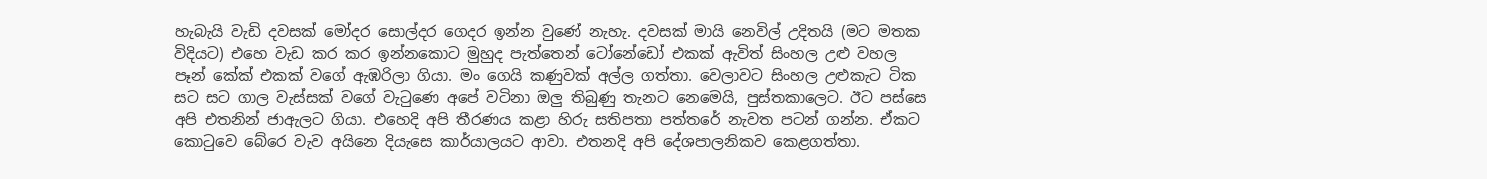හැබැයි වැඩි දවසක් මෝදර සොල්දර ගෙදර ඉන්න වුණේ නැහැ. දවසක් මායි නෙවිල් උදිතයි (මට මතක විදියට) එහෙ වැඩ කර කර ඉන්නකොට මුහුද පැත්තෙන් ටෝනේඩෝ එකක් ඇවිත් සිංහල උළු වහල පෑන් කේක් එකක් වගේ ඇඹරිලා ගියා. මං ගෙයි කණුවක් අල්ල ගත්තා. වෙලාවට සිංහල උළුකැට ටික සට සට ගාල වැස්සක් වගේ වැටුණෙ අපේ වටිනා ඔලු තිබුණු තැනට නෙමෙයි, පුස්තකාලෙට. ඊට පස්සෙ අපි එතනින් ජාඇලට ගියා. එහෙදි අපි තීරණය කළා හිරු සතිපතා පත්තරේ නැවත පටන් ගන්න. ඒකට කොටුවෙ බේරෙ වැව අයිනෙ දියැසෙ කාර්යාලයට ආවා. එතනදි අපි දේශපාලනිකව කෙළගත්තා.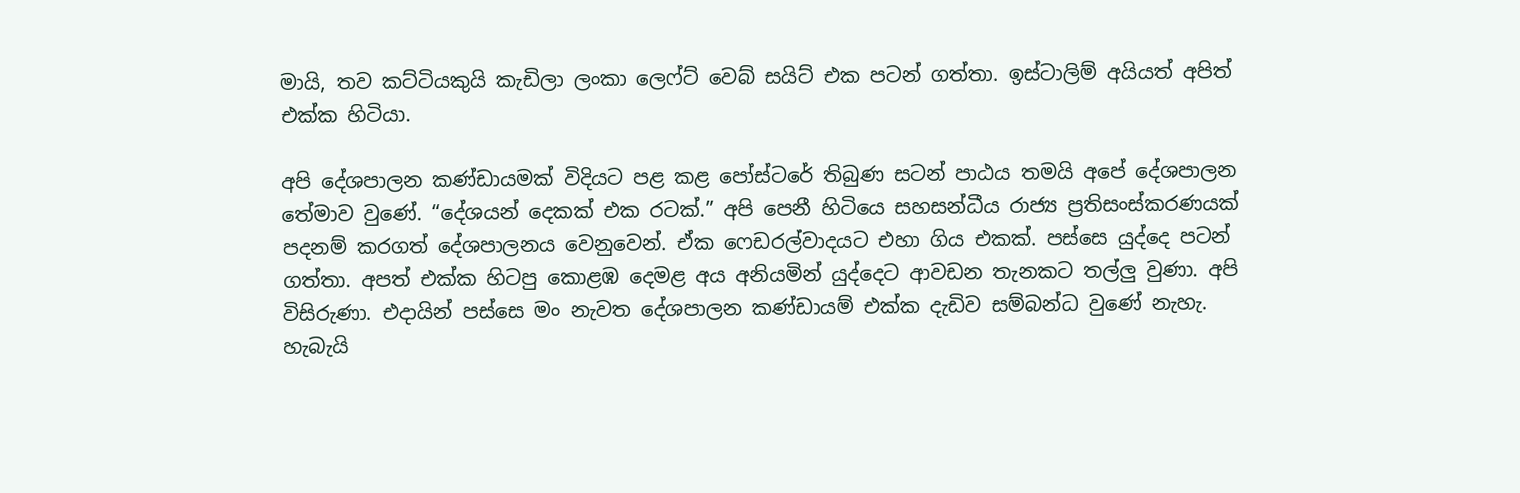මායි, තව කට්ටියකුයි කැඩිලා ලංකා ලෙෆ්ට් වෙබ් සයිට් එක පටන් ගත්තා. ඉස්ටාලිම් අයියත් අපිත් එක්ක හිටියා.

අපි දේශපාලන කණ්ඩායමක් විදියට පළ කළ පෝස්ටරේ තිබුණ සටන් පාඨය තමයි අපේ දේශපාලන තේමාව වුණේ. “දේශයන් දෙකක් එක රටක්.” අපි පෙනී හිටියෙ සහසන්ධීය රාජ්‍ය ප්‍රතිසංස්කරණයක් පදනම් කරගත් දේශපාලනය වෙනුවෙන්. ඒක ෆෙඩරල්වාදයට එහා ගිය එකක්. පස්සෙ යුද්දෙ පටන් ගත්තා. අපත් එක්ක හිටපු කොළඹ දෙමළ අය අනියමින් යුද්දෙට ආවඩන තැනකට තල්ලු වුණා. අපි විසිරුණා. එදායින් පස්සෙ මං නැවත දේශපාලන කණ්ඩායම් එක්ක දැඩිව සම්බන්ධ වුණේ නැහැ. හැබැයි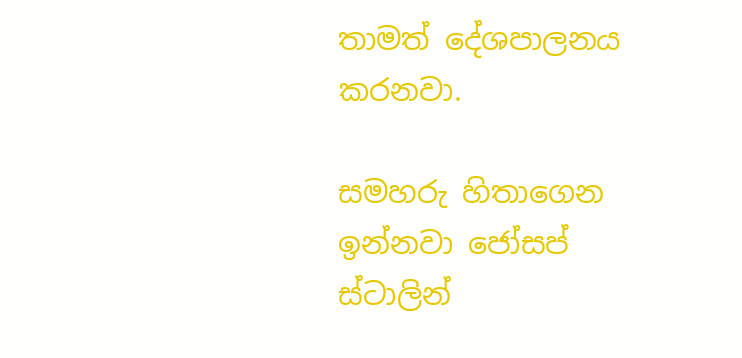තාමත් දේශපාලනය කරනවා.

සමහරු හිතාගෙන ඉන්නවා ජෝසප් ස්ටාලින්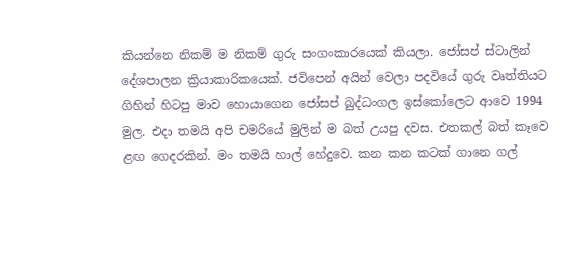කියන්නෙ නිකම් ම නිකම් ගුරු සංගංකාරයෙක් කියලා. ජෝසප් ස්ටාලින් දේශපාලන ක්‍රියාකාරිකයෙක්. ජවිපෙන් අයින් වෙලා පදවියේ ගුරු වෘත්තියට ගිහින් හිටපු මාව හොයාගෙන ජෝසප් බුද්ධංගල ඉස්කෝලෙට ආවෙ 1994 මුල. එදා තමයි අපි චමරියේ මුලින් ම බත් උයපු දවස. එතකල් බත් කෑවෙ ළඟ ගෙදරකින්. මං තමයි හාල් හේදුවෙ. කන කන කටක් ගානෙ ගල්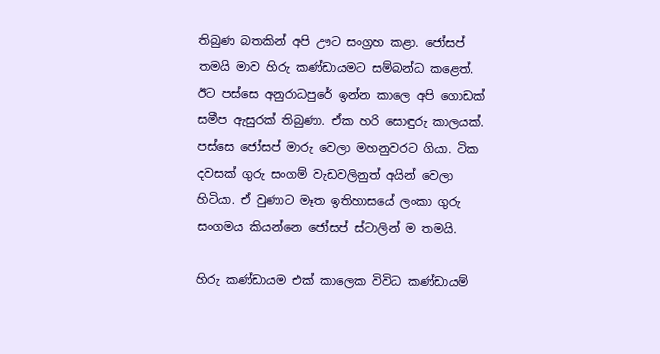තිබුණ බතකින් අපි ඌට සංග්‍රහ කළා. ජෝසප් තමයි මාව හිරු කණ්ඩායමට සම්බන්ධ කළෙත්. ඊට පස්සෙ අනුරාධපුරේ ඉන්න කාලෙ අපි ගොඩක් සමීප ඇසුරක් තිබුණා. ඒක හරි සොඳුරු කාලයක්. පස්සෙ ජෝසප් මාරු වෙලා මහනුවරට ගියා. ටික දවසක් ගුරු සංගම් වැඩවලිනුත් අයින් වෙලා හිටියා. ඒ වුණාට මෑත ඉතිහාසයේ ලංකා ගුරු සංගමය කියන්නෙ ජෝසප් ස්ටාලින් ම තමයි.

හිරු කණ්ඩායම එක් කාලෙක විවිධ කණ්ඩායම්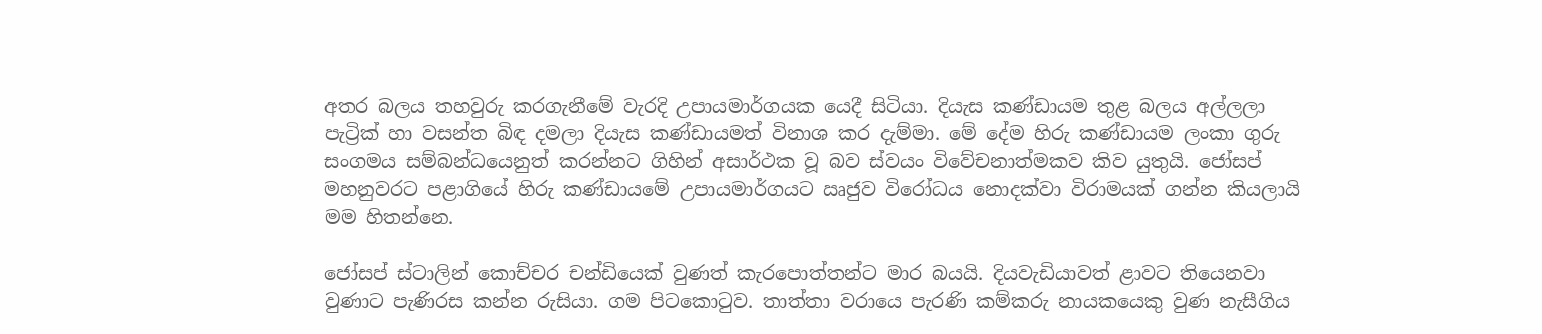අතර බලය තහවුරු කරගැනීමේ වැරදි උපායමාර්ගයක යෙදී සිටියා. දියැස කණ්ඩායම තුළ බලය අල්ලලා පැට්‍රික් හා වසන්ත බිඳ දමලා දියැස කණ්ඩායමත් විනාශ කර දැම්මා. මේ දේම හිරු කණ්ඩායම ලංකා ගුරු සංගමය සම්බන්ධයෙනුත් කරන්නට ගිහින් අසාර්ථක වූ බව ස්වයං විවේචනාත්මකව කිව යුතුයි. ජෝසප් මහනුවරට පළාගියේ හිරු කණ්ඩායමේ උපායමාර්ගයට ඍජුව විරෝධය නොදක්වා විරාමයක් ගන්න කියලායි මම හිතන්නෙ.

ජෝසප් ස්ටාලින් කොච්චර චන්ඩියෙක් වුණත් කැරපොත්තන්ට මාර බයයි. දියවැඩියාවත් ළාවට තියෙනවා වුණාට පැණිරස කන්න රුසියා. ගම පිටකොටුව. තාත්තා වරායෙ පැරණි කම්කරු නායකයෙකු වුණ නැසීගිය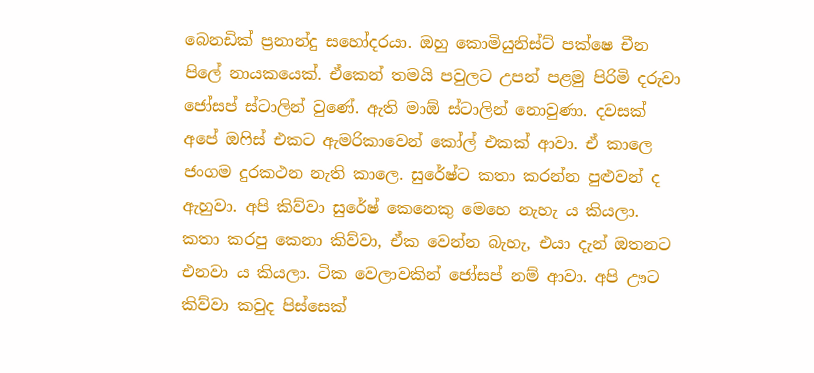බෙනඩික් ප්‍රනාන්දු සහෝදරයා. ඔහු කොමියුනිස්ට් පක්ෂෙ චීන පිලේ නායකයෙක්. ඒකෙන් තමයි පවුලට උපන් පළමු පිරිමි දරුවා ජෝසප් ස්ටාලින් වුණේ. ඇති මාඕ ස්ටාලින් නොවුණා. දවසක් අපේ ඔෆිස් එකට ඇමරිකාවෙන් කෝල් එකක් ආවා. ඒ කාලෙ ජංගම දුරකථන නැති කාලෙ. සුරේෂ්ට කතා කරන්න පුළුවන් ද ඇහුවා. අපි කිව්වා සුරේෂ් කෙනෙකු මෙහෙ නැහැ ය කියලා. කතා කරපු කෙනා කිව්වා, ඒක වෙන්න බැහැ, එයා දැන් ඔතනට එනවා ය කියලා. ටික වෙලාවකින් ජෝසප් නම් ආවා. අපි ඌට කිව්වා කවුද පිස්සෙක්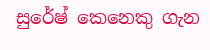සුරේෂ් කෙනෙකු ගැන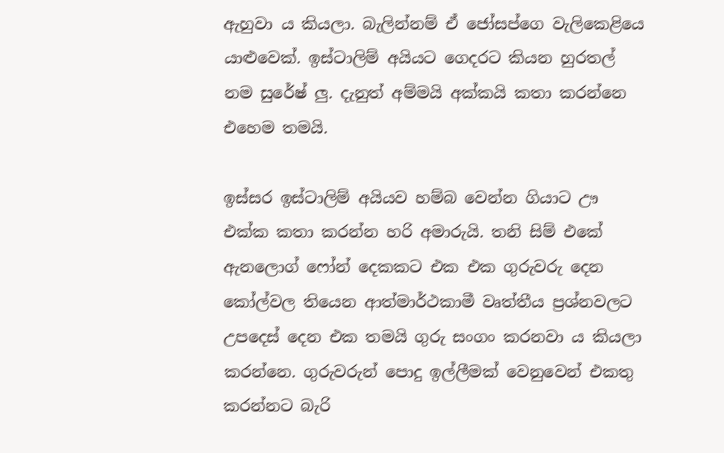ඇහුවා ය කියලා. බැලින්නම් ඒ ජෝසප්ගෙ වැලිකෙළියෙ යාළුවෙක්. ඉස්ටාලිම් අයියට ගෙදරට කියන හුරතල් නම සුරේෂ් ලු. දැනුත් අම්මයි අක්කයි කතා කරන්නෙ එහෙම තමයි.

ඉස්සර ඉස්ටාලිම් අයියව හම්බ වෙන්න ගියාට ඌ එක්ක කතා කරන්න හරි අමාරුයි. තනි සිම් එකේ ඇනලොග් ෆෝන් දෙකකට එක එක ගුරුවරු දෙන කෝල්වල තියෙන ආත්මාර්ථකාමී වෘත්තීය ප්‍රශ්නවලට උපදෙස් දෙන එක තමයි ගුරු සංගං කරනවා ය කියලා කරන්නෙ. ගුරුවරුන් පොදු ඉල්ලීමක් වෙනුවෙන් එකතු කරන්නට බැරි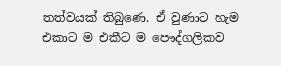තත්වයක් තිබුණෙ. ඒ වුණාට හැම එකාට ම එකීට ම පෞද්ගලිකව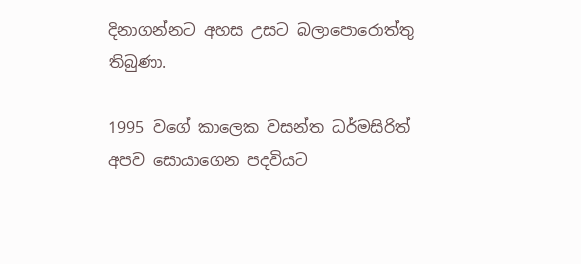දිනාගන්නට අහස උසට බලාපොරොත්තු තිබුණා.

1995 වගේ කාලෙක වසන්ත ධර්මසිරිත් අපව සොයාගෙන පදවියට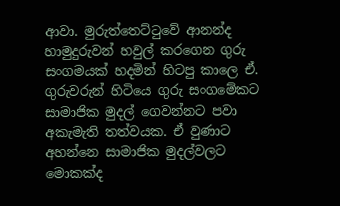ආවා. මුරුත්තෙට්ටුවේ ආනන්ද හාමුදුරුවන් හවුල් කරගෙන ගුරු සංගමයක් හදමින් හිටපු කාලෙ ඒ. ගුරුවරුන් හිටියෙ ගුරු සංගමේකට සාමාජික මුදල් ගෙවන්නට පවා අකැමැති තත්වයක. ඒ වුණාට අහන්නෙ සාමාජික මුදල්වලට මොකක්ද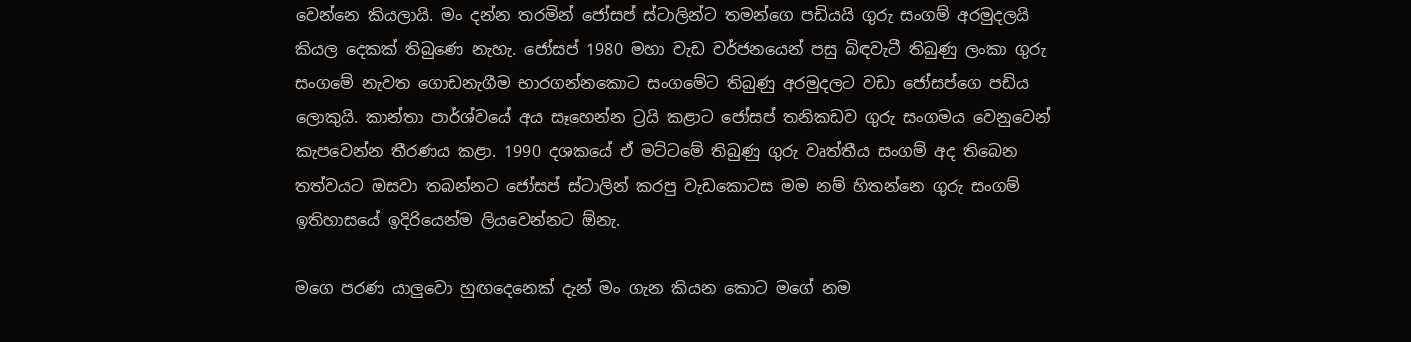වෙන්නෙ කියලායි. මං දන්න තරමින් ජෝසප් ස්ටාලින්ට තමන්ගෙ පඩියයි ගුරු සංගම් අරමුදලයි කියල දෙකක් තිබුණෙ නැහැ. ජෝසප් 1980 මහා වැඩ වර්ජනයෙන් පසු බිඳවැටී තිබුණු ලංකා ගුරු සංගමේ නැවත ගොඩනැගීම භාරගන්නකොට සංගමේට තිබුණු අරමුදලට වඩා ජෝසප්ගෙ පඩිය ලොකුයි. කාන්තා පාර්ශ්වයේ අය සෑහෙන්න ට්‍රයි කළාට ජෝසප් තනිකඩව ගුරු සංගමය වෙනුවෙන් කැපවෙන්න තීරණය කළා. 1990 දශකයේ ඒ මට්ටමේ තිබුණු ගුරු වෘත්තීය සංගම් අද තිබෙන තත්වයට ඔසවා තබන්නට ජෝසප් ස්ටාලින් කරපු වැඩකොටස මම නම් හිතන්නෙ ගුරු සංගම් ඉතිහාසයේ ඉදිරියෙන්ම ලියවෙන්නට ඕනැ.

මගෙ පරණ යාලුවො හුඟදෙනෙක් දැන් මං ගැන කියන කොට මගේ නම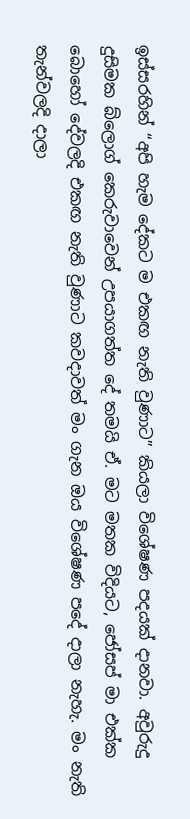ඉස්සරහින් “අපි හැම දේකට ම එකඟ නැති වුණාට” කියලා විශේෂණ පදයක් දානවා. අවුරුදු දුසිමක බ්ලොග් කෙරුවාවෙන් උපයාගත්ත දේ තමයි ඒ. මට මතක විදියට, ජෝසප් මා එක්ක බොහෝ දේවලදි එකඟ නැති වුණාට කවදාවත් මං ගැන ඔය විශේෂණ පදේ දාලා නැහැ. මං නැති තැන්වලදි දාලා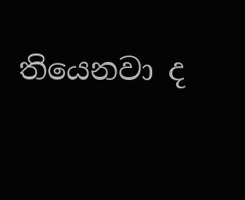තියෙනවා ද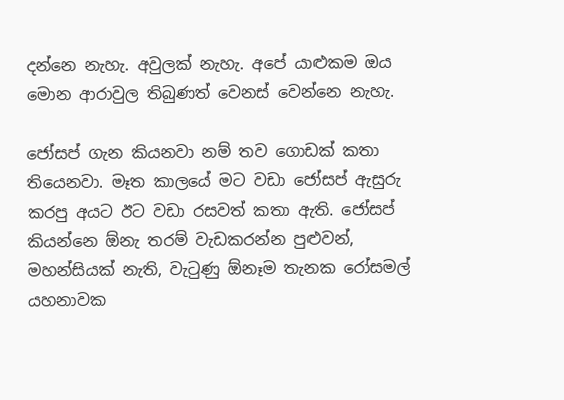දන්නෙ නැහැ. අවුලක් නැහැ. අපේ යාළුකම ඔය මොන ආරාවුල තිබුණත් වෙනස් වෙන්නෙ නැහැ.

ජෝසප් ගැන කියනවා නම් තව ගොඩක් කතා තියෙනවා. මෑත කාලයේ මට වඩා ජෝසප් ඇසුරු කරපු අයට ඊට වඩා රසවත් කතා ඇති. ජෝසප් කියන්නෙ ඕනැ තරම් වැඩකරන්න පුළුවන්, මහන්සියක් නැති, වැටුණු ඕනෑම තැනක රෝසමල් යහනාවක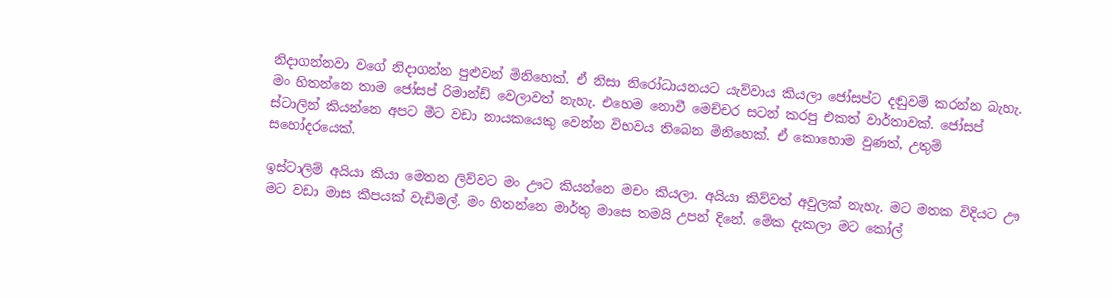නිදාගන්නවා වගේ නිදාගන්න පුළුවන් මිනිහෙක්. ඒ නිසා නිරෝධායනයට යැව්වාය කියලා ජෝසප්ට දඬුවම් කරන්න බැහැ. මං හිතන්නෙ තාම ජෝසප් රිමාන්ඩ් වෙලාවත් නැහැ. එහෙම නොවී මෙච්චර සටන් කරපු එකත් වාර්තාවක්. ජෝසප් ස්ටාලින් කියන්නෙ අපට මීට වඩා නායකයෙකු වෙන්න විභවය තිබෙන මිනිහෙක්. ඒ කොහොම වුණත්, උතුම් සහෝදරයෙක්.

ඉස්ටාලිම් අයියා කියා මෙතන ලිව්වට මං ඌට කියන්නෙ මචං කියලා. අයියා කිව්වත් අවුලක් නැහැ. මට මතක විදියට ඌ මට වඩා මාස කීපයක් වැඩිමල්. මං හිතන්නෙ මාර්තු මාසෙ තමයි උපන් දිනේ. මේක දැකලා මට කෝල්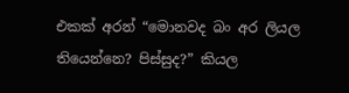එකක් අරන් “මොනවද බං අර ලියල තියෙන්නෙ? පිස්සුද?” කියල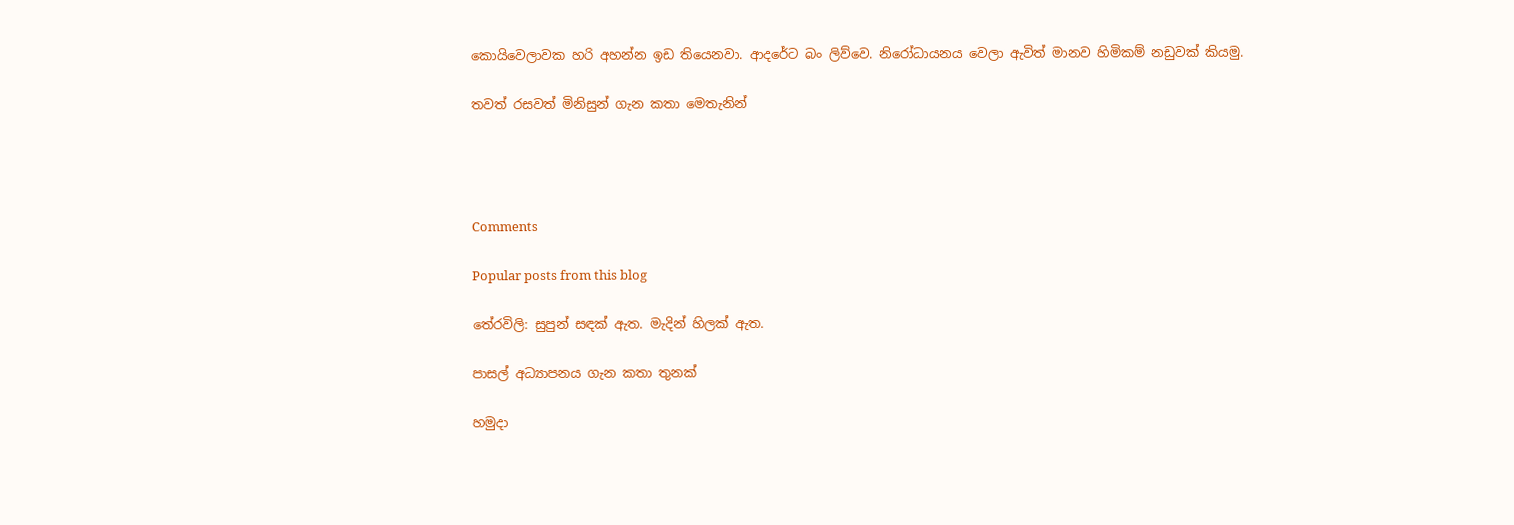කොයිවෙලාවක හරි අහන්න ඉඩ තියෙනවා. ආදරේට බං ලිව්වෙ. නිරෝධායනය වෙලා ඇවිත් මානව හිමිකම් නඩුවක් කියමු.

තවත් රසවත් මිනිසුන් ගැන කතා මෙතැනින්




Comments

Popular posts from this blog

තේරවිලි: සුපුන් සඳක් ඇත. මැදින් හිලක් ඇත.

පාසල් අධ්‍යාපනය ගැන කතා තුනක්

හමුදා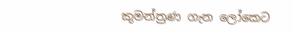කුමන්ත්‍රණ ගැන ලෝකෙට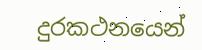දුරකථනයෙන්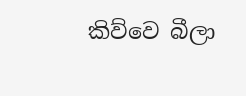කිව්වෙ බීලා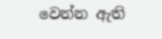වෙන්න ඇති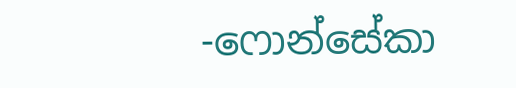-ෆොන්සේකා